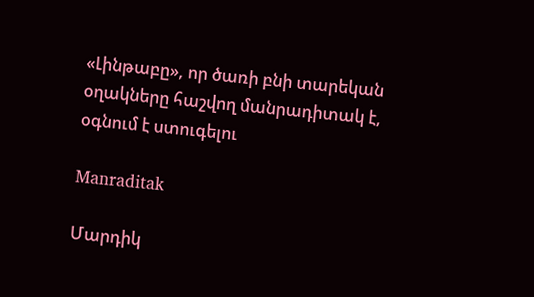«Լինթաբը», որ ծառի բնի տարեկան օղակները հաշվող մանրադիտակ է, օգնում է ստուգելու

Manraditak

Մարդիկ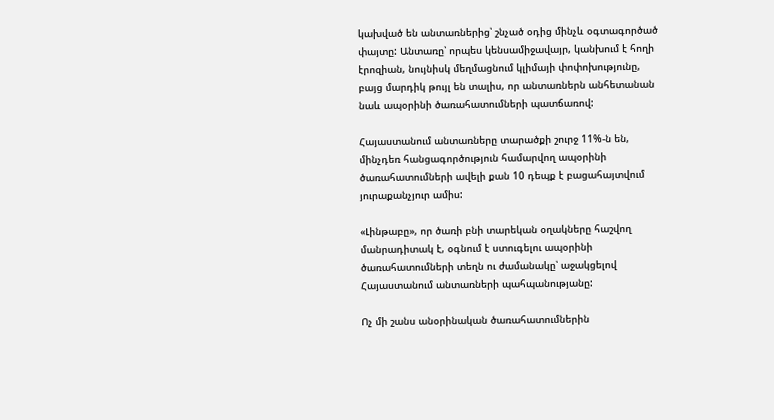կախված են անտառներից՝ շնչած օդից մինչև օգտագործած փայտը: Անտառը՝ որպես կենսամիջավայր, կանխում է հողի էրոզիան, նույնիսկ մեղմացնում կլիմայի փոփոխությունը, բայց մարդիկ թույլ են տալիս, որ անտառներն անհետանան նաև ապօրինի ծառահատումների պատճառով:

Հայաստանում անտառները տարածքի շուրջ 11%-ն են, մինչդեռ հանցագործություն համարվող ապօրինի ծառահատումների ավելի քան 10 դեպք է բացահայտվում յուրաքանչյուր ամիս:

«Լինթաբը», որ ծառի բնի տարեկան օղակները հաշվող մանրադիտակ է, օգնում է ստուգելու ապօրինի ծառահատումների տեղն ու ժամանակը՝ աջակցելով Հայաստանում անտառների պահպանությանը:

Ոչ մի շանս անօրինական ծառահատումներին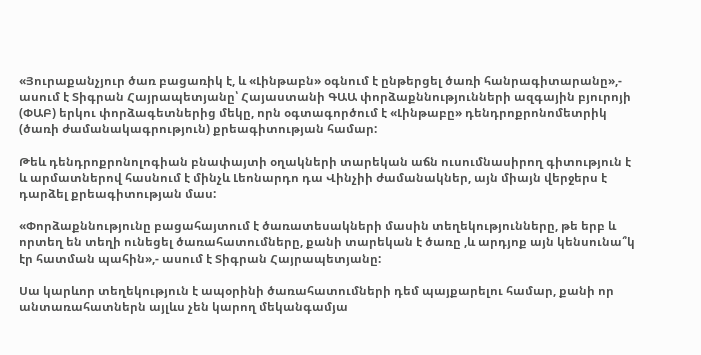«Յուրաքանչյուր ծառ բացառիկ է, և «Լինթաբն» օգնում է ընթերցել ծառի հանրագիտարանը»,- ասում է Տիգրան Հայրապետյանը՝ Հայաստանի ԳԱԱ փորձաքննությունների ազգային բյուրոյի (ՓԱԲ) երկու փորձագետներից մեկը, որն օգտագործում է «Լինթաբը» դենդրոքրոնոմետրիկ (ծառի ժամանակագրություն) քրեագիտության համար:

Թեև դենդրոքրոնոլոգիան բնափայտի օղակների տարեկան աճն ուսումնասիրող գիտություն է և արմատներով հասնում է մինչև Լեոնարդո դա Վինչիի ժամանակներ, այն միայն վերջերս է դարձել քրեագիտության մաս:

«Փորձաքննությունը բացահայտում է ծառատեսակների մասին տեղեկությունները, թե երբ և որտեղ են տեղի ունեցել ծառահատումները, քանի տարեկան է ծառը ,և արդյոք այն կենսունա՞կ էր հատման պահին»,- ասում է Տիգրան Հայրապետյանը:

Սա կարևոր տեղեկություն է ապօրինի ծառահատումների դեմ պայքարելու համար, քանի որ անտառահատներն այլևս չեն կարող մեկանգամյա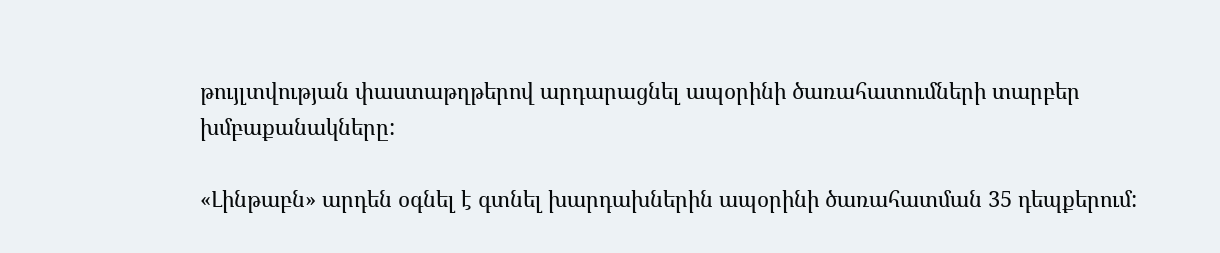թույլտվության փաստաթղթերով արդարացնել ապօրինի ծառահատումների տարբեր խմբաքանակները:

«Լինթաբն» արդեն օգնել է գտնել խարդախներին ապօրինի ծառահատման 35 դեպքերում: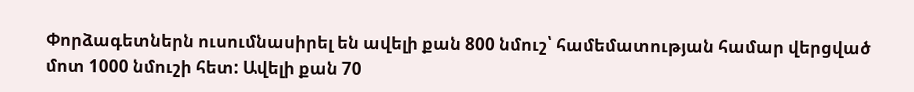Փորձագետներն ուսումնասիրել են ավելի քան 800 նմուշ՝ համեմատության համար վերցված մոտ 1000 նմուշի հետ: Ավելի քան 70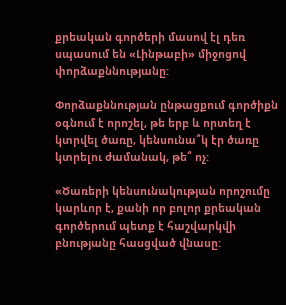քրեական գործերի մասով էլ դեռ սպասում են «Լինթաբի» միջոցով փորձաքննությանը:

Փորձաքննության ընթացքում գործիքն օգնում է որոշել, թե երբ և որտեղ է կտրվել ծառը, կենսունա՞կ էր ծառը կտրելու ժամանակ, թե՞ ոչ:

«Ծառերի կենսունակության որոշումը կարևոր է, քանի որ բոլոր քրեական գործերում պետք է հաշվարկվի բնությանը հասցված վնասը: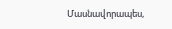Մասնավորապես,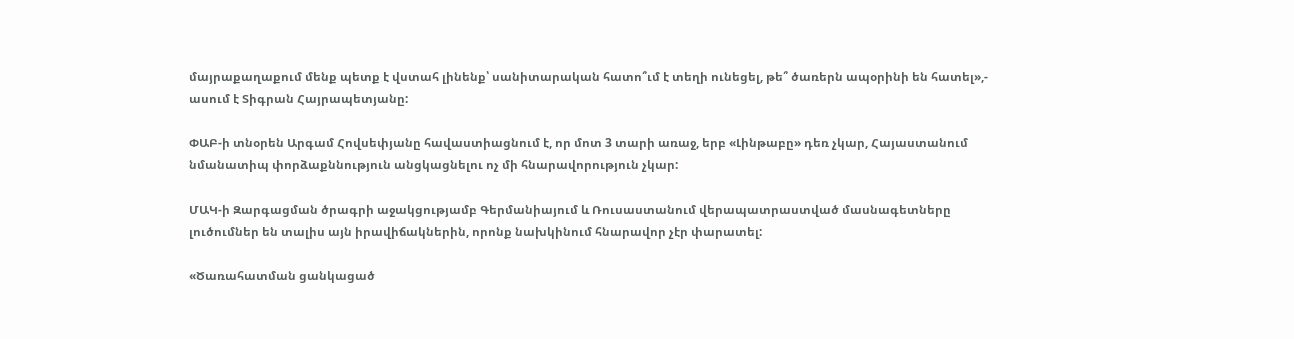մայրաքաղաքում մենք պետք է վստահ լինենք՝ սանիտարական հատո՞ւմ է տեղի ունեցել, թե՞ ծառերն ապօրինի են հատել»,- ասում է Տիգրան Հայրապետյանը:

ՓԱԲ-ի տնօրեն Արգամ Հովսեփյանը հավաստիացնում է, որ մոտ 3 տարի առաջ, երբ «Լինթաբը» դեռ չկար, Հայաստանում նմանատիպ փորձաքննություն անցկացնելու ոչ մի հնարավորություն չկար:

ՄԱԿ-ի Զարգացման ծրագրի աջակցությամբ Գերմանիայում և Ռուսաստանում վերապատրաստված մասնագետները լուծումներ են տալիս այն իրավիճակներին, որոնք նախկինում հնարավոր չէր փարատել:

«Ծառահատման ցանկացած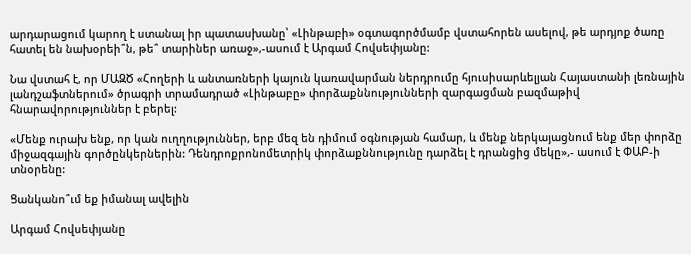արդարացում կարող է ստանալ իր պատասխանը՝ «Լինթաբի» օգտագործմամբ վստահորեն ասելով, թե արդյոք ծառը հատել են նախօրեի՞ն, թե՞ տարիներ առաջ»,-ասում է Արգամ Հովսեփյանը:

Նա վստահ է, որ ՄԱԶԾ «Հողերի և անտառների կայուն կառավարման ներդրումը հյուսիսարևելյան Հայաստանի լեռնային լանդշաֆտներում» ծրագրի տրամադրած «Լինթաբը» փորձաքննությունների զարգացման բազմաթիվ հնարավորություններ է բերել:

«Մենք ուրախ ենք, որ կան ուղղություններ, երբ մեզ են դիմում օգնության համար, և մենք ներկայացնում ենք մեր փորձը միջազգային գործընկերներին: Դենդրոքրոնոմետրիկ փորձաքննությունը դարձել է դրանցից մեկը»,- ասում է ՓԱԲ-ի տնօրենը:

Ցանկանո՞ւմ եք իմանալ ավելին

Արգամ Հովսեփյանը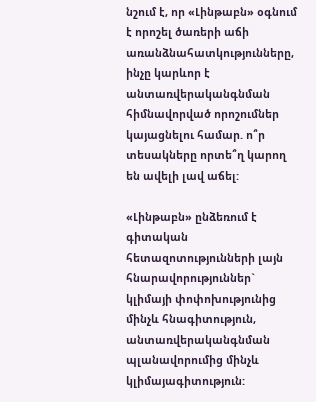նշում է, որ «Լինթաբն» օգնում է որոշել ծառերի աճի առանձնահատկությունները, ինչը կարևոր է անտառվերականգնման հիմնավորված որոշումներ կայացնելու համար. ո՞ր տեսակները որտե՞ղ կարող են ավելի լավ աճել:

«Լինթաբն» ընձեռում է գիտական հետազոտությունների լայն հնարավորություններ` կլիմայի փոփոխությունից մինչև հնագիտություն, անտառվերականգնման պլանավորումից մինչև կլիմայագիտություն: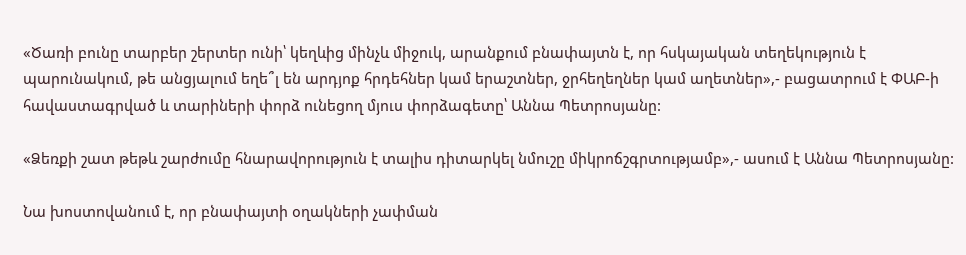«Ծառի բունը տարբեր շերտեր ունի՝ կեղևից մինչև միջուկ, արանքում բնափայտն է, որ հսկայական տեղեկություն է պարունակում, թե անցյալում եղե՞լ են արդյոք հրդեհներ կամ երաշտներ, ջրհեղեղներ կամ աղետներ»,- բացատրում է ՓԱԲ-ի հավաստագրված և տարիների փորձ ունեցող մյուս փորձագետը՝ Աննա Պետրոսյանը:

«Ձեռքի շատ թեթև շարժումը հնարավորություն է տալիս դիտարկել նմուշը միկրոճշգրտությամբ»,- ասում է Աննա Պետրոսյանը:

Նա խոստովանում է, որ բնափայտի օղակների չափման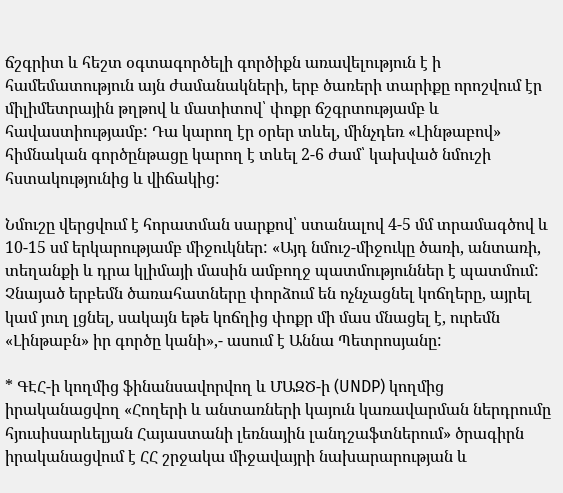ճշգրիտ և հեշտ օգտագործելի գործիքն առավելություն է ի համեմատություն այն ժամանակների, երբ ծառերի տարիքը որոշվում էր միլիմետրային թղթով և մատիտով՝ փոքր ճշգրտությամբ և հավաստիությամբ: Դա կարող էր օրեր տևել, մինչդեռ «Լինթաբով» հիմնական գործընթացը կարող է տևել 2-6 ժամ՝ կախված նմուշի հստակությունից և վիճակից:

Նմուշը վերցվում է հորատման սարքով՝ ստանալով 4-5 մմ տրամագծով և 10-15 սմ երկարությամբ միջուկներ: «Այդ նմուշ-միջուկը ծառի, անտառի, տեղանքի և դրա կլիմայի մասին ամբողջ պատմություններ է պատմում: Չնայած երբեմն ծառահատները փորձում են ոչնչացնել կոճղերը, այրել կամ յուղ լցնել, սակայն եթե կոճղից փոքր մի մաս մնացել է, ուրեմն «Լինթաբն» իր գործը կանի»,- ասում է Աննա Պետրոսյանը:

* ԳԷՀ-ի կողմից ֆինանսավորվող և ՄԱԶԾ-ի (UNDP) կողմից իրականացվող «Հողերի և անտառների կայուն կառավարման ներդրումը հյուսիսարևելյան Հայաստանի լեռնային լանդշաֆտներում» ծրագիրն իրականացվում է ՀՀ շրջակա միջավայրի նախարարության և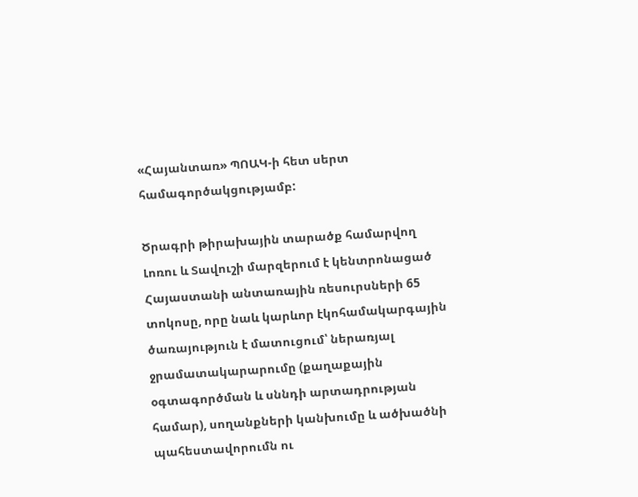«Հայանտառ» ՊՈԱԿ-ի հետ սերտ համագործակցությամբ:

Ծրագրի թիրախային տարածք համարվող Լոռու և Տավուշի մարզերում է կենտրոնացած Հայաստանի անտառային ռեսուրսների 65 տոկոսը, որը նաև կարևոր էկոհամակարգային ծառայություն է մատուցում՝ ներառյալ ջրամատակարարումը (քաղաքային օգտագործման և սննդի արտադրության համար), սողանքների կանխումը և ածխածնի պահեստավորումն ու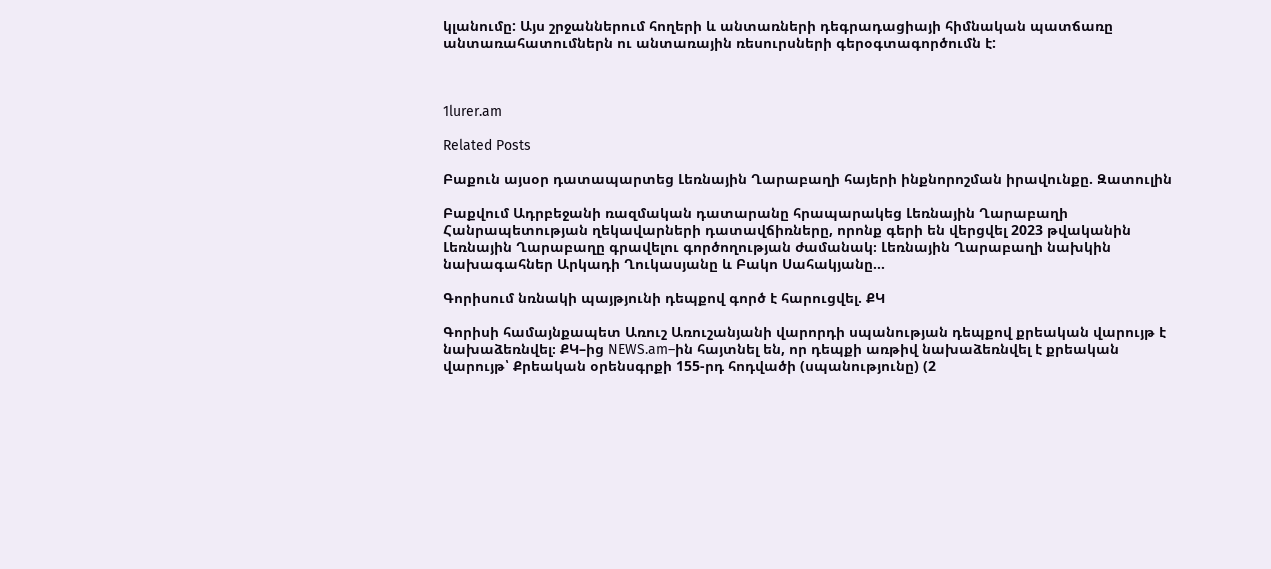կլանումը: Այս շրջաններում հողերի և անտառների դեգրադացիայի հիմնական պատճառը անտառահատումներն ու անտառային ռեսուրսների գերօգտագործումն է:



1lurer.am

Related Posts

Բաքուն այսօր դատապարտեց Լեռնային Ղարաբաղի հայերի ինքնորոշման իրավունքը. Զատուլին

Բաքվում Ադրբեջանի ռազմական դատարանը հրապարակեց Լեռնային Ղարաբաղի Հանրապետության ղեկավարների դատավճիռները, որոնք գերի են վերցվել 2023 թվականին Լեռնային Ղարաբաղը գրավելու գործողության ժամանակ։ Լեռնային Ղարաբաղի նախկին նախագահներ Արկադի Ղուկասյանը և Բակո Սահակյանը…

Գորիսում նռնակի պայթյունի դեպքով գործ է հարուցվել. ՔԿ

Գորիսի համայնքապետ Առուշ Առուշանյանի վարորդի սպանության դեպքով քրեական վարույթ է նախաձեռնվել։ ՔԿ–ից NEWS.am–ին հայտնել են, որ դեպքի առթիվ նախաձեռնվել է քրեական վարույթ՝ Քրեական օրենսգրքի 155-րդ հոդվածի (սպանությունը) (2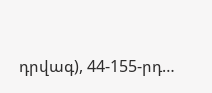դրվագ), 44-155-րդ…